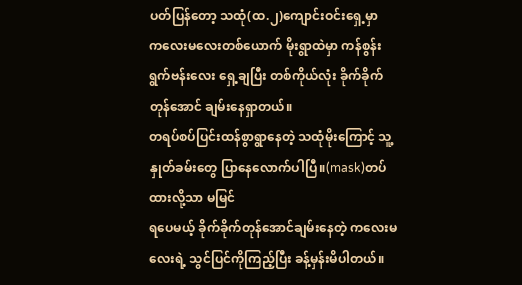ပတ်ပြန်တော့ သထုံ(ထ.၂)ကျောင်းဝင်းရှေ့မှာ
ကလေးမလေးတစ်ယောက် မိုးရွာထဲမှာ ကန်စွန်းရွက်ဗန်းလေး ရှေ့ချပြီး တစ်ကိုယ်လုံး ခိုက်ခိုက်တုန်အောင် ချမ်းနေရှာတယ်။
တရပ်စပ်ပြင်းထန်စွာရွာနေတဲ့ သထုံမိုးကြောင့် သူ့နှုတ်ခမ်းတွေ ပြာနေလောက်ပါပြီ။(mask)တပ်ထားလို့သာ မမြင်
ရပေမယ့် ခိုက်ခိုက်တုန်အောင်ချမ်းနေတဲ့ ကလေးမလေးရဲ့ သွင်ပြင်ကိုကြည့်ပြီး ခန့်မှန်းမိပါတယ်။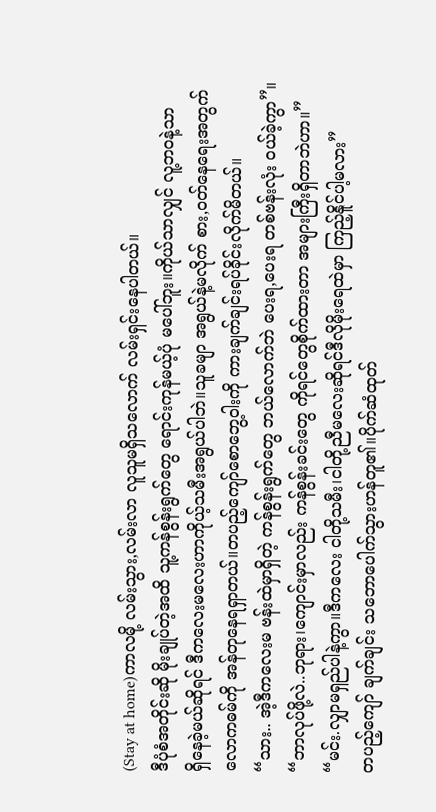(Stay at home)ကာလမို့ လမ်းသွား,လမ်းလာ လူသူမရှိသလောက် လမ်းရှင်းနေပါတယ်။
ဒီပုံစံအတိုင်းဆို မိုးချုပ်တဲ့အထိ သူ့ကန်စွန်းရွက်တွေ ရောင်းကုန်မယ့်ပုံ မပေါ်ဘူး။ကိုယ်သာလျှင် လူ့ဘဝနဲ့သာ
ရှိနေခဲ့မယ်ဆိုရင် ဒီကလေးမလေးဟာကိုယ့်သမီးအရွယ်ပါဘဲ။သူခမျာ အရွယ်နဲ့မလိုက် စား,ဝတ်နေရေးအတွက်
လောကဓမ်ကို အန်တုနေရရှာတယ်။တပည့်ကျော်စောဘွေ့ဝါးကို ကားချက်ချင်းရပ်ခိုင်းလိုက်မိတယ်။
“သား.. အဲ့ဒီကလေးမ ဗန်းထဲမှာရှိတဲ့ ကန်စွန်းရွက်တွေ ဘယ်လောက်ဘဲ ပေးရ,ပေးရ တစ်ဗန်းလုံး ဝယ်ခဲ့ကွာ”။
“ဘာလုပ်ဖို့လဲ..ဘုရား၊ကျောင်းမှာလည်း ကန်စွန်းခင်းတွေ ကိုရင်တွေစိုက်ထားတာ အများကြီးရှိတာဘဲဟာ။”
“မင်း.လျှာမရှည်ပါနဲ့ကွာ။ဒီကလေး ငါတို့သမီး၊ငါတို့ညီမလေးဆိုရင်ဒီလိုမိုးရေထဲမှာ ကြည့်နိူင်ပါ့မလား”
တပည့်ကျော် ချက်ချင်း သဘောပေါက်သွားဟန်တူ၏။ပိုက်ဆံထုတ်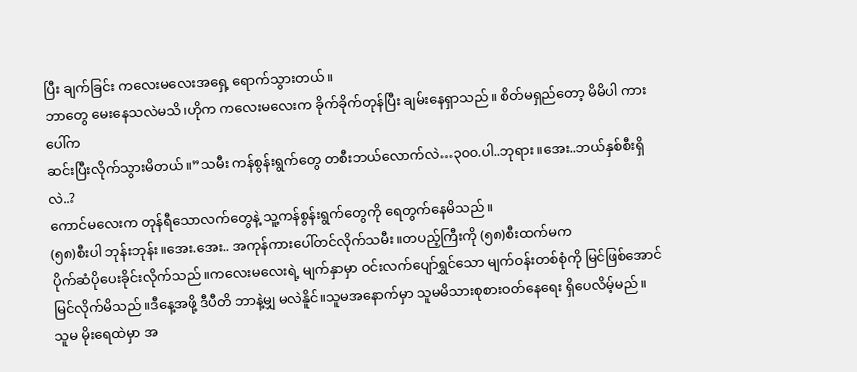ပြီး ချက်ခြင်း ကလေးမလေးအရှေ့ ရောက်သွားတယ်။
ဘာတွေ မေးနေသလဲမသိ၊ဟိုက ကလေးမလေးက ခိုက်ခိုက်တုန်ပြီး ချမ်းနေရှာသည်။ စိတ်မရှည်တော့ မိမိပါ ကားပေါ်က
ဆင်းပြီးလိုက်သွားမိတယ်။”သမီး ကန်စွန်းရွက်တွေ တစီးဘယ်လောက်လဲ…၃၀၀.ပါ..ဘုရား။အေး..ဘယ်နှစ်စီးရှိလဲ..?
ကောင်မလေးက တုန်ရီသောလက်တွေနဲ့ သူ့ကန်စွန်းရွက်တွေကို ရေတွက်နေမိသည်။
(၅၈)စီးပါ ဘုန်းဘုန်း။အေး.အေး.. အကုန်ကားပေါ်တင်လိုက်သမီး။တပည့်ကြီးကို (၅၈)စီးထက်မက
ပိုက်ဆံပိုပေးခိုင်းလိုက်သည်။ကလေးမလေးရဲ့ မျက်နှာမှာ ဝင်းလက်ပျော်ရွှင်သော မျက်ဝန်းတစ်စုံကို မြင်ဖြစ်အောင်
မြင်လိုက်မိသည်။ဒီနေ့အဖို့ ဒီပီတိ ဘာနဲ့မျှ မလဲနိူင်။သူမအနောက်မှာ သူမမိသားစုစားဝတ်နေရေး ရှိပေလိမ့်မည်။
သူမ မိုးရေထဲမှာ အ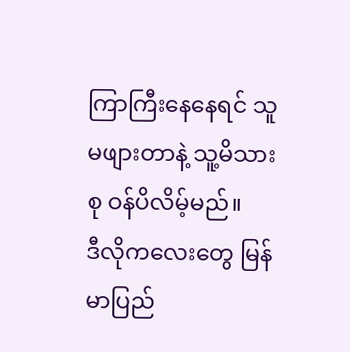ကြာကြီးနေနေရင် သူမဖျားတာနဲ့ သူ့မိသားစု ဝန်ပိလိမ့်မည်။
ဒီလိုကလေးတွေ မြန်မာပြည်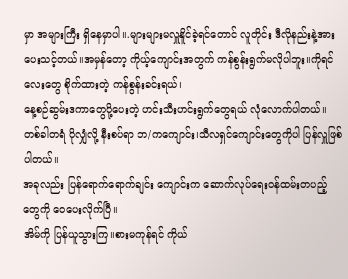မှာ အများကြီး ရှိနေမှာပါ။.များများမလှူနိူင်ခဲ့ရင်တောင် လူတိုင်း ဒီလိုနည်းနဲ့အား
ပေးသင့်တယ်။အမှန်တော့ ကိုယ့်ကျောင်းအတွက် ကန်စွန်းရွက်မလိုပါဘူး။ကိုရင်လေးတွေ စိုက်ထားတဲ့ ကန်စွန်းခင်းရယ်၊
နေ့စဉ်ဆွမ်းဒကာတွေပို့ပေးတဲ့ ဟင်းသီးဟင်းရွက်တွေရယ် လုံလောက်ပါတယ်။
တစ်ခါတရံ ပိုလျှံလို့ နီးစပ်ရာ ဘ/ကကျောင်း၊သီလရှင်ကျောင်းတွေကိုပါ ပြန်လှူဖြစ်ပါတယ်။
အခုလည်း ပြန်ရောက်ရောက်ချင်း ကျောင်းက ဆောက်လုပ်ရေးဝန်ထမ်းတပည့်တွေကို ဝေပေးလိုက်ပြီ။
အိမ်ကို ပြန်ယူသွားကြ။စားမကုန်ရင် ကိုယ်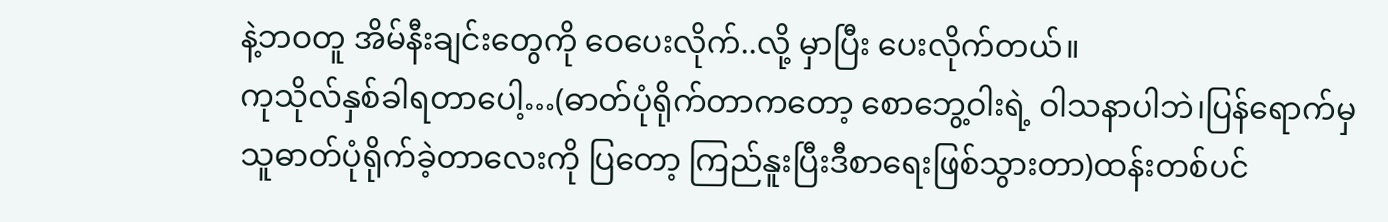နဲ့ဘဝတူ အိမ်နီးချင်းတွေကို ဝေပေးလိုက်..လို့ မှာပြီး ပေးလိုက်တယ်။
ကုသိုလ်နှစ်ခါရတာပေါ့…(ဓာတ်ပုံရိုက်တာကတော့ စောဘွေ့ဝါးရဲ့ ဝါသနာပါဘဲ၊ပြန်ရောက်မှ
သူဓာတ်ပုံရိုက်ခဲ့တာလေးကို ပြတော့ ကြည်နူးပြီးဒီစာရေးဖြစ်သွားတာ)ထန်းတစ်ပင်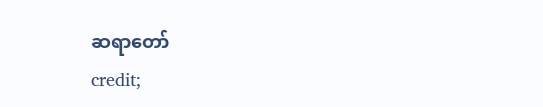ဆရာတော်
credit;